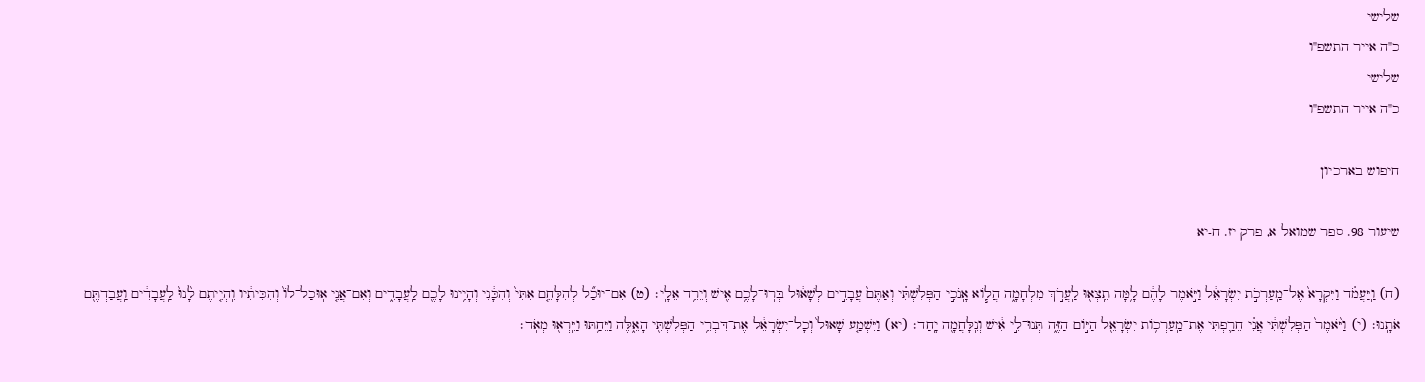שלישי
כ"ה אייר התשפ"ו
שלישי
כ"ה אייר התשפ"ו

חיפוש בארכיון

שיעור 98. ספר שמואל א, פרק יז. ח-יא

(ח) וַֽיַּעֲמֹ֗ד וַיִּקְרָא֙ אֶל־מַֽעַרְכֹ֣ת יִשְׂרָאֵ֔ל וַיֹּ֣אמֶר לָהֶ֔ם לָ֥מָּה תֵֽצְא֖וּ לַֽעֲרֹ֣ךְ מִלְחָמָ֑ה הֲל֧וֹא אָֽנֹכִ֣י הַפְּלִשְׁתִּ֗י וְאַתֶּם֙ עֲבָדִ֣ים לְשָׁא֔וּל בְּרֽוּ־לָכֶ֥ם אִ֖ישׁ וְיֵרֵ֥ד אֵלָֽי׃ (ט) אִם־יוּכַ֞ל לְהִלָּחֵ֤ם אִתִּי֙ וְהִכָּ֔נִי וְהָיִ֥ינוּ לָכֶ֖ם לַֽעֲבָדִ֑ים וְאִם־אֲנִ֤י אֽוּכַל־לוֹ֙ וְהִכִּיתִ֔יו וִֽהְיִ֤יתֶם לָ֨נוּ֙ לַֽעֲבָדִ֔ים וַֽעֲבַדְתֶּ֖ם אֹתָֽנוּ׃ (י) וַיֹּ֨אמֶר֙ הַפְּלִשְׁתִּ֔י אֲנִ֗י חֵרַ֛פְתִּי אֶת־מַֽעַרְכ֥וֹת יִשְׂרָאֵ֖ל הַיּ֣וֹם הַזֶּ֑ה תְּנוּ־לִ֣י אִ֔ישׁ וְנִֽלָּחֲמָ֖ה יָֽחַד׃ (יא) וַיִּשְׁמַ֤ע שָׁאוּל֙ וְכָל־יִשְׂרָאֵ֔ל אֶת־דִּבְרֵ֥י הַפְּלִשְׁתִּ֖י הָאֵ֑לֶּה וַיֵּחַ֥תּוּ וַיִּֽרְא֖וּ מְאֹֽד׃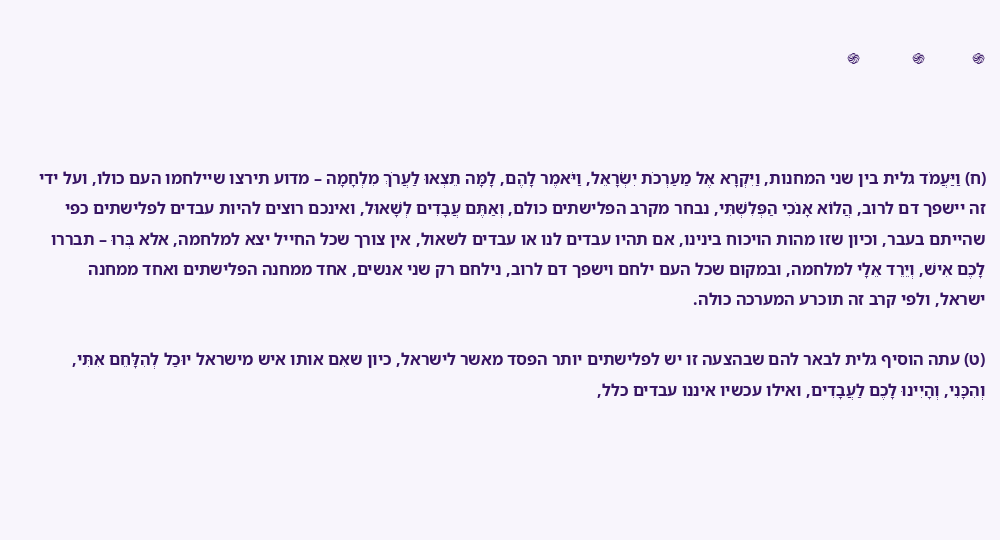֍           ֍            ֍



(ח) וַיַּעֲמֹד גלית בין שני המחנות, וַיִּקְרָא אֶל מַעַרְכֹת יִשְׂרָאֵל, וַיֹּאמֶר לָהֶם, לָמָּה תֵצְאוּ לַעֲרֹךְ מִלְחָמָה – מדוע תירצו שיילחמו העם כולו, ועל ידי זה יישפך דם לרוב, הֲלוֹא אָנֹכִי הַפְּלִשְׁתִּי, נבחר מקרב הפלישתים כולם, וְאַתֶּם עֲבָדִים לְשָׁאוּל, ואינכם רוצים להיות עבדים לפלישתים כפי שהייתם בעבר, וכיון שזו מהות הויכוח בינינו, אם תהיו עבדים לנו או עבדים לשאול, אין צורך שכל החייל יצא למלחמה, אלא בְּרוּ – תבררו לָכֶם אִישׁ, וְיֵרֵד אֵלָי למלחמה, ובמקום שכל העם ילחם וישפך דם לרוב, נילחם רק שני אנשים, אחד ממחנה הפלישתים ואחד ממחנה ישראל, ולפי קרב זה תוכרע המערכה כולה.

(ט) עתה הוסיף גלית לבאר להם שבהצעה זו יש לפלישתים יותר הפסד מאשר לישראל, כיון שאִם אותו איש מישראל יוּכַל לְהִלָּחֵם אִתִּי, וְהִכָּנִי, וְהָיִינוּ לָכֶם לַעֲבָדִים, ואילו עכשיו איננו עבדים כלל,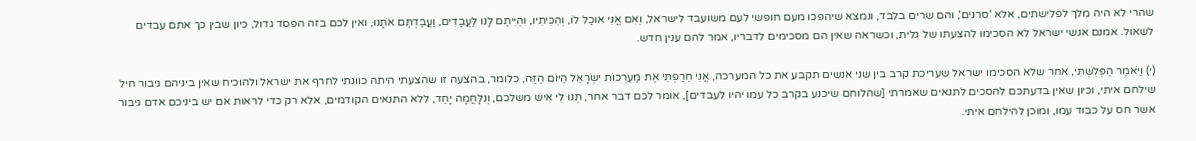שהרי לא היה מלך לפלישתים, אלא 'סרנים', והם שרים בלבד, ונמצא שיהפכו מעם חופשי לעם משועבד לישראל, וְאִם אֲנִי אוּכַל לוֹ, וְהִכִּיתִיו, וִהְיִיתֶם לָנוּ לַעֲבָדִים, וַעֲבַדְתֶּם אֹתָנוּ, ואין לכם בזה הפסד גדול, כיון שבין כך אתם עבדים לשאול. אמנם אנשי ישראל לא הסכימו להצעתו של גלית, וכשראה שאין הם מסכימים לדבריו, אמר להם ענין חדש.

(י) וַיֹּאמֶר הַפְּלִשְׁתִּי, אחר שלא הסכימו ישראל שעריכת קרב בין שני אנשים תקבע את כל המערכה, אֲנִי חֵרַפְתִּי אֶת מַעַרְכוֹת יִשְׂרָאֵל הַיּוֹם הַזֶּה, כלומר, בהצעה זו שהצעתי היתה כוונתי לחרף את ישראל ולהוכיח שאין ביניהם גיבור חיל שילחם איתי, וכיון שאין בדעתכם להסכים לתנאים שאמרתי [שהלוחם שיכנע בקרב כל עמו יהיו לעבדים], אומר לכם דבר אחר, תְּנוּ לִי אִישׁ משלכם, וְנִלָּחֲמָה יָחַד, ללא התנאים הקודמים, אלא רק כדי לראות אם יש ביניכם אדם גיבור אשר חס על כבוד עמו, ומוכן להילחם איתי.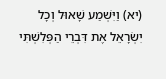(יא) וַיִּשְׁמַע שָׁאוּל וְכָל יִשְׂרָאֵל אֶת דִּבְרֵי הַפְּלִשְׁתִּי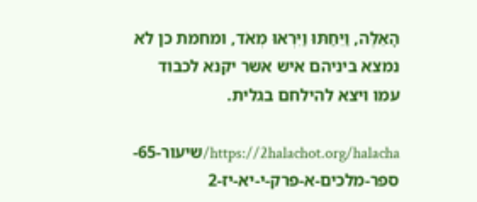הָאֵלֶּה, וַיֵּחַתּוּ וַיִּרְאוּ מְאֹד, ומחמת כן לא נמצא ביניהם איש אשר יקנא לכבוד עמו ויצא להילחם בגלית.

https://2halachot.org/halacha/שיעור-65-ספר-מלכים-א-פרק-י-יא-יז-2